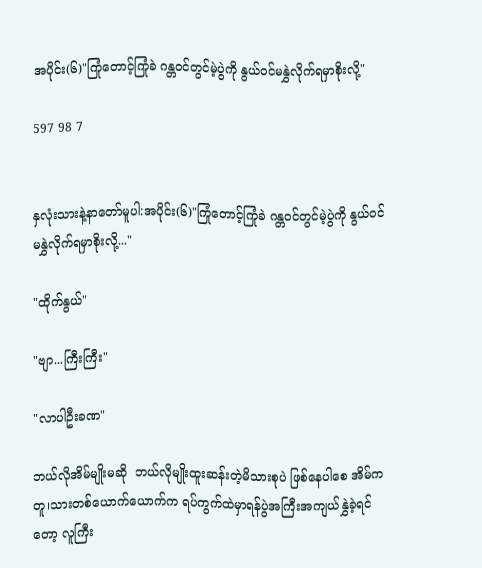အပိုင်း(၆)"ကြုံတောင့်ကြုံခဲ ဂန္တဝင်တွင်မဲ့ပွဲကို နွယ်ဝင်မနွှဲလိုက်ရမှာစိုးလို့"

597 98 7


နှလုံးသားနဲ့နာတော်မူပါ:အပိုင်း(၆)"ကြုံတောင့်ကြုံခဲ ဂန္တဝင်တွင်မဲ့ပွဲကို နွယ်ဝင်မနွှဲလိုက်ရမှာစိုးလို့..."

"ထိုက်နွယ်"

"ဗျာ...ကြီးကြီး"

"လာပါဦးခဏ"

ဘယ်လိုအိမ်မျိုးမဆို  ဘယ်လိုမျိုးထူးဆန်းတဲ့မိသားစုပဲ ဖြစ်နေပါစေ အိမ်ကတူ၊သားတစ်ယောက်ယောက်က ရပ်ကွက်ထဲမှာရန်ပွဲအကြီးအကျယ်နွှဲခဲ့ရင်တော့ လူကြီး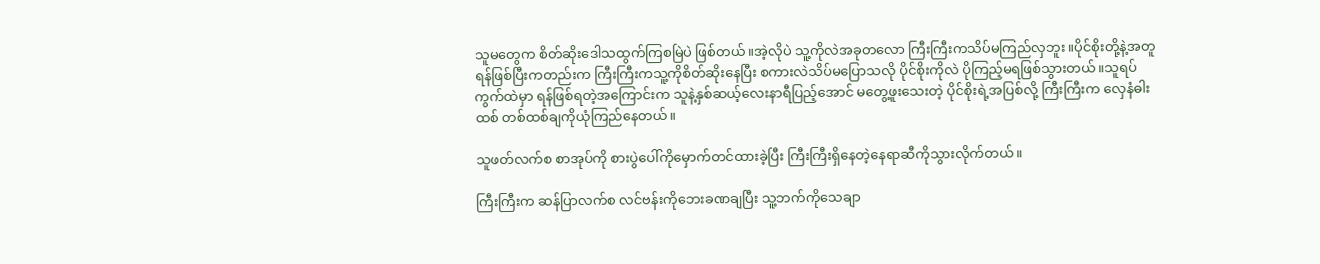သူမတွေက စိတ်ဆိုးဒေါသထွက်ကြစမြဲပဲ ဖြစ်တယ်။အဲ့လိုပဲ သူ့ကိုလဲအခုတလော ကြီးကြီးကသိပ်မကြည်လှဘူး။ပိုင်စိုးတို့နဲ့အတူ ရန်ဖြစ်ပြီးကတည်းက ကြီးကြီးကသူ့ကိုစိတ်ဆိုးနေပြီး စကားလဲသိပ်မပြောသလို ပိုင်စိုးကိုလဲ ပိုကြည့်မရဖြစ်သွားတယ်။သူရပ်ကွက်ထဲမှာ ရန်ဖြစ်ရတဲ့အကြောင်းက သူနဲ့နှစ်ဆယ့်လေးနာရီပြည့်အောင် မတွေ့ဖူးသေးတဲ့ ပိုင်စိုးရဲ့အပြစ်လို့ ကြီးကြီးက လှေနံဓါးထစ် တစ်ထစ်ချကိုယုံကြည်နေတယ်။

သူဖတ်လက်စ စာအုပ်ကို စားပွဲပေါ်ကိုမှောက်တင်ထားခဲ့ပြီး ကြီးကြီးရှိနေတဲ့နေရာဆီကိုသွားလိုက်တယ်။

ကြီးကြီးက ဆန်ပြာလက်စ လင်ဗန်းကိုဘေးခဏချပြီး သူ့ဘက်ကိုသေချာ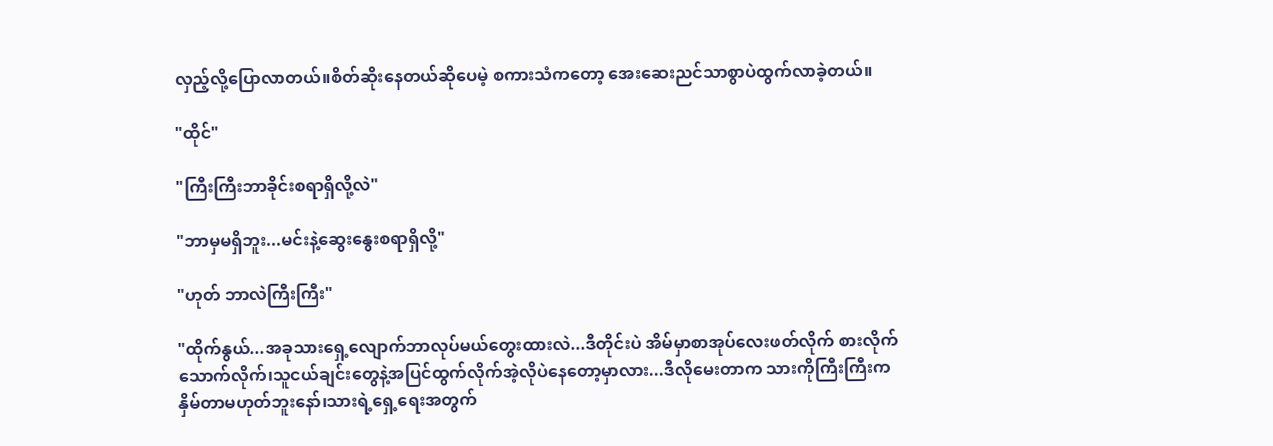လှည့်လို့ပြောလာတယ်။စိတ်ဆိုးနေတယ်ဆိုပေမဲ့ စကားသံကတော့ အေးဆေးညင်သာစွာပဲထွက်လာခဲ့တယ်။

"ထိုင်"

"ကြီးကြီးဘာခိုင်းစရာရှိလို့လဲ"

"ဘာမှမရှိဘူး...မင်းနဲ့ဆွေးနွေးစရာရှိလို့"

"ဟုတ် ဘာလဲကြီးကြီး"

"ထိုက်နွယ်...အခုသားရှေ့လျောက်ဘာလုပ်မယ်တွေးထားလဲ...ဒီတိုင်းပဲ အိမ်မှာစာအုပ်လေးဖတ်လိုက် စားလိုက်သောက်လိုက်၊သူငယ်ချင်းတွေနဲ့အပြင်ထွက်လိုက်အဲ့လိုပဲနေတော့မှာလား...ဒီလိုမေးတာက သားကိုကြီးကြီးကနှိမ်တာမဟုတ်ဘူးနော်၊သားရဲ့ရှေ့ရေးအတွက်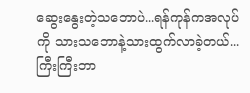ဆွေးနွေးတဲ့သဘောပဲ...ရန်ကုန်ကအလုပ်ကို သားသဘောနဲ့သားထွက်လာခဲ့တယ်...ကြီးကြီးဘာ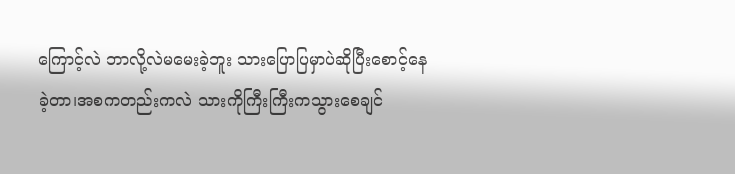ကြောင့်လဲ ဘာလို့လဲမမေးခဲ့ဘူး သားပြောပြမှာပဲဆိုပြီးစောင့်နေခဲ့တာ၊အစကတည်းကလဲ သားကိုကြီးကြီးကသွားစေချင်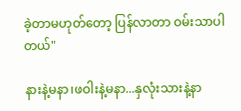ခဲ့တာမဟုတ်တော့ ပြန်လာတာ ဝမ်းသာပါတယ်"

နားနဲ့မနာ၊ဖဝါးနဲ့မနာ...နှလုံးသားနဲ့နာ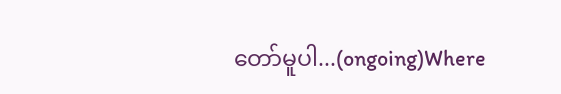တော်မူပါ...(ongoing)Where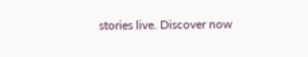stories live. Discover now